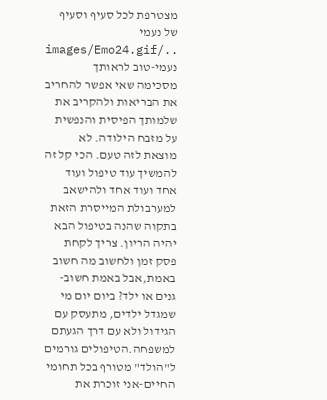מצטרפת לכל סעיף וסעיף של נעמי ../images/Emo24.gif
נעמי-טוב לראותך
מסכימה שאי אפשר להחריב את הבריאות ולהקריב את שלמותך הפיסית והנפשית על מזבח הילודה. לא מוצאת לזה טעם. הכי קל זה להמשיך עוד טיפול ועוד אחד ועוד אחד ולהישאב למערבולת המייסרת הזאת בתקוה שהנה בטיפול הבא יהיה הריון. צריך לקחת פסק זמן ולחשוב מה חשוב באמת,אבל באמת חשוב-גנים או ילד? ביום יום מי שמגדל ילדים, מתעסק עם הגידול ולא עם דרך הגעתם למשפחה.הטיפולים גורמים ל"הולד" מטורף בכל תחומי החיים-אני זוכרת את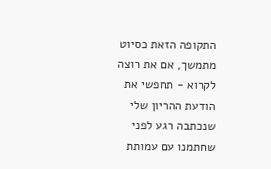התקופה הזאת כסיוט מתמשך, אם את רוצה לקרוא - תחפשי את הודעת ההריון שלי שנכתבה רגע לפני שחתמנו עם עמותת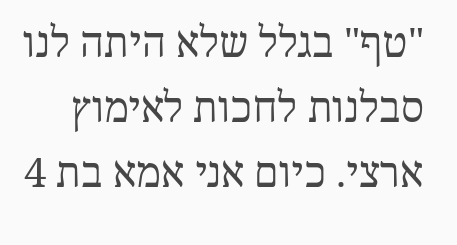"טף" בגלל שלא היתה לנו סבלנות לחכות לאימוץ ארצי. כיום אני אמא בת 4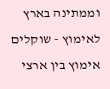וממתינה בארץ לאימוץ - שוקלים אימוץ בין ארצי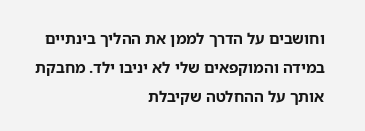וחושבים על הדרך לממן את ההליך בינתיים במידה והמוקפאים שלי לא יניבו ילד. מחבקת אותך על ההחלטה שקיבלת